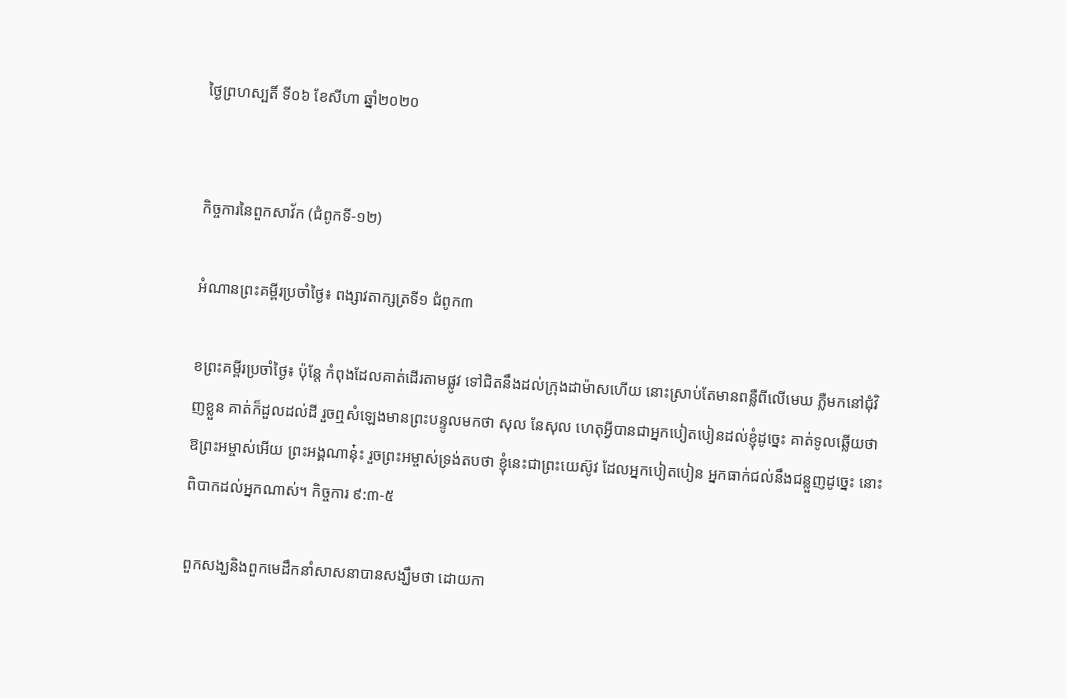ថ្ងៃព្រហស្បតិ៍ ទី០៦ ខែសីហា ឆ្នាំ២០២០


កិច្ចការនៃពួកសាវ័ក (ជំពូកទី-១២)

អំណានព្រះគម្ពីរប្រចាំថ្ងៃ៖ ពង្សាវតាក្សត្រទី១ ជំពូក៣

ខព្រះគម្ពីរប្រចាំថ្ងៃ៖ ប៉ុន្តែ កំពុងដែលគាត់ដើរតាមផ្លូវ ទៅជិតនឹងដល់ក្រុងដាម៉ាសហើយ នោះស្រាប់តែមានពន្លឺពីលើមេឃ ភ្លឺមកនៅជុំវិញខ្លួន គាត់ក៏ដួលដល់ដី រួចឮសំឡេងមានព្រះបន្ទូលមកថា សុល នែសុល ហេតុអ្វីបានជាអ្នកបៀតបៀនដល់ខ្ញុំដូច្នេះ គាត់ទូលឆ្លើយថា ឱព្រះអម្ចាស់អើយ ព្រះអង្គណានុ៎ះ រួចព្រះអម្ចាស់ទ្រង់តបថា ខ្ញុំនេះជាព្រះយេស៊ូវ ដែលអ្នកបៀតបៀន អ្នកធាក់ជល់នឹងជន្លួញដូច្នេះ នោះពិបាកដល់អ្នកណាស់។ កិច្ចការ ៩:៣-៥

ពួកសង្ឃនិងពួកមេដឹកនាំសាសនាបានសង្ឃឹមថា ដោយកា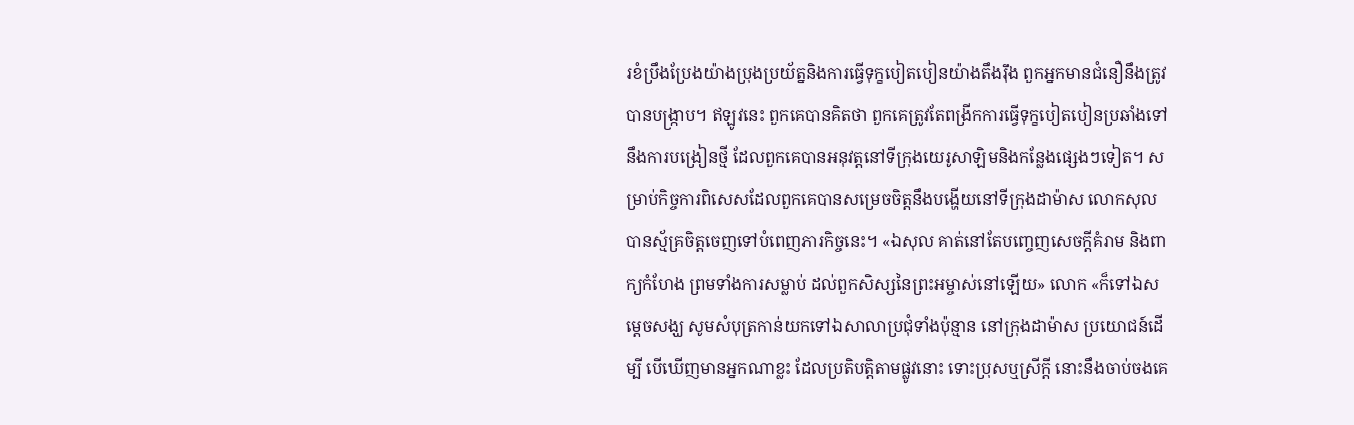រខំប្រឹងប្រែងយ៉ាងប្រុងប្រយ័ត្ននិងការធ្វើទុក្ខបៀតបៀនយ៉ាងតឹងរ៉ឹង ពួកអ្នកមានជំនឿនឹងត្រូវបានបង្រ្កាប។ ឥឡូវនេះ ពួកគេបានគិតថា ពួកគេត្រូវតែពង្រីកការធ្វើទុក្ខបៀតបៀនប្រឆាំងទៅនឹងការបង្រៀនថ្មី ដែលពួកគេបានអនុវត្តនៅទីក្រុងយេរូសាឡិមនិងកន្លែងផ្សេងៗទៀត។ សម្រាប់កិច្ចការពិសេសដែលពួកគេបានសម្រេចចិត្តនឹងបង្ហើយនៅទីក្រុងដាម៉ាស លោកសុលបានស្ម័គ្រចិត្តចេញទៅបំពេញភារកិច្ចនេះ។ «ឯសុល គាត់នៅតែបញ្ចេញសេចក្តីគំរាម និងពាក្យកំហែង ព្រមទាំងការសម្លាប់ ដល់ពួកសិស្សនៃព្រះអម្ចាស់នៅឡើយ» លោក «ក៏ទៅឯសម្តេចសង្ឃ សូមសំបុត្រកាន់យកទៅឯសាលាប្រជុំទាំងប៉ុន្មាន នៅក្រុងដាម៉ាស ប្រយោជន៍ដើម្បី បើឃើញមានអ្នកណាខ្លះ ដែលប្រតិបត្តិតាមផ្លូវនោះ ទោះប្រុសឬស្រីក្តី នោះនឹងចាប់ចងគេ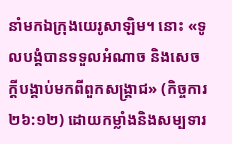នាំមកឯក្រុងយេរូសាឡិម។ នោះ «ទូលបង្គំបានទទួលអំណាច និងសេចក្តីបង្គាប់មកពីពួកសង្គ្រាជ» (កិច្ចការ ២៦:១២) ដោយកម្លាំងនិងសម្បទារ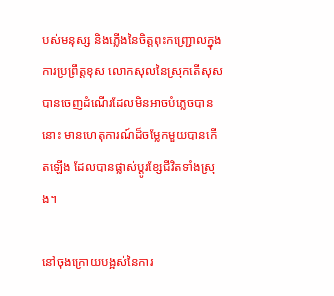បស់មនុស្ស និងភ្លើងនៃចិត្តពុះកញ្រ្ជោលក្នុងការប្រព្រឹត្តខុស លោកសុលនៃស្រុកតើសុសបានចេញដំណើរដែលមិនអាចបំភ្លេចបាននោះ មានហេតុការណ៍ដ៏ចម្លែកមួយបានកើតឡើង ដែលបានផ្លាស់ប្តូរខ្សែជីវិតទាំងស្រុង។

នៅចុងក្រោយបង្អស់នៃការ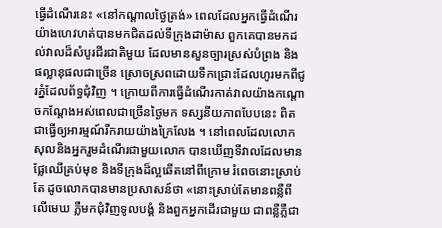ធ្វើដំណើរនេះ «នៅកណ្តាលថ្ងៃត្រង់» ពេលដែលអ្នកធ្វើដំណើរយ៉ាងហេវហត់បានមកជិតដល់ទីក្រុងដាម៉ាស ពួកគេបានមកដល់វាលដ៏សំបូរជីរជាតិមួយ ដែលមានសួនច្បារស្រស់បំព្រង និងផល្លានុផលជាច្រើន ស្រោចស្រពដោយទឹកជ្រោះដែលហូរមកពីជូរភ្នំដែលព័ទ្ធជុំវិញ ។ ក្រោយពីការធ្វើដំណើរកាត់វាលយ៉ាងកណ្តោចកណ្តែងអស់ពេលជាច្រើនថ្ងៃមក ទស្សនីយភាពបែបនេះ ពិតជាធ្វើឲ្យអារម្មណ៍រីករាយយ៉ាងក្រៃលែង ។ នៅពេលដែលលោកសុលនិងអ្នករួមដំណើរជាមួយលោក បានឃើញទីវាលដែលមានផ្លែឈើគ្រប់មុខ និងទីក្រុងដ៏ល្អឆើតនៅពីក្រោម រំពេចនោះស្រាប់តែ ដូចលោកបានមានប្រសាសន៍ថា «នោះស្រាប់តែមានពន្លឺពីលើមេឃ ភ្លឺមកជុំវិញទូលបង្គំ និងពួកអ្នកដើរជាមួយ ជាពន្លឺភ្លឺជា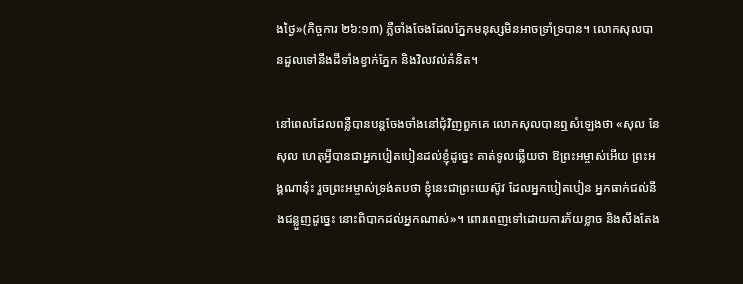ងថ្ងៃ»(កិច្ចការ ២៦:១៣) ភ្លឺចាំងចែងដែលភ្នែកមនុស្សមិនអាចទ្រាំទ្របាន។ លោកសុលបានដួលទៅនឹងដីទាំងខ្វាក់ភ្នែក និងវិលវល់គំនិត។

នៅពេលដែលពន្លឺបានបន្តចែងចាំងនៅជុំវិញពួកគេ លោកសុលបានឮសំឡេងថា «សុល នែសុល ហេតុអ្វីបានជាអ្នកបៀតបៀនដល់ខ្ញុំដូច្នេះ គាត់ទូលឆ្លើយថា ឱព្រះអម្ចាស់អើយ ព្រះអង្គណានុ៎ះ រួចព្រះអម្ចាស់ទ្រង់តបថា ខ្ញុំនេះជាព្រះយេស៊ូវ ដែលអ្នកបៀតបៀន អ្នកធាក់ជល់នឹងជន្លួញដូច្នេះ នោះពិបាកដល់អ្នកណាស់»។ ពោរពេញទៅដោយការភ័យខ្លាច និងសឹងតែង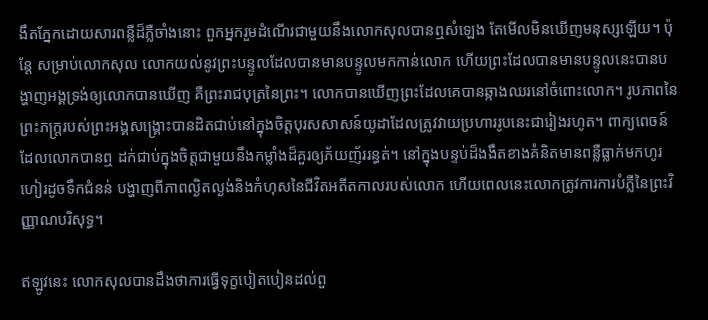ងឹតភ្នែកដោយសារពន្លឺដ៏ភ្លឺចាំងនោះ ពួកអ្នករួមដំណើរជាមួយនឹងលោកសុលបានឮសំឡេង តែមើលមិនឃើញមនុស្សឡើយ។ ប៉ុន្តែ សម្រាប់លោកសុល លោកយល់នូវព្រះបន្ទូលដែលបានមានបន្ទូលមកកាន់លោក ហើយព្រះដែលបានមានបន្ទូលនេះបានបង្ហាញអង្គទ្រង់ឲ្យលោកបានឃើញ គឺព្រះរាជបុត្រនៃព្រះ។ លោកបានឃើញព្រះដែលគេបានឆ្កាងឈរនៅចំពោះលោក។ រូបភាពនៃព្រះភក្រ្តរបស់ព្រះអង្គសង្រ្គោះបានដិតជាប់នៅក្នុងចិត្តបុរសសាសន៍យូដាដែលត្រូវវាយប្រហាររូបនេះជារៀងរហូត។ ពាក្យពេចន៍ដែលលោកបានឮ ដក់ជាប់ក្នុងចិត្តជាមួយនឹងកម្លាំងដ៏គួរឲ្យភ័យញ័ររន្ធត់។ នៅក្នុងបន្ទប់ដ៏ងងឹតខាងគំនិតមានពន្លឺធ្លាក់មកហូរហៀរដូចទឹកជំនន់ បង្ហាញពីភាពល្ងិតល្ងង់និងកំហុសនៃជីវិតអតីតកាលរបស់លោក ហើយពេលនេះលោកត្រូវការការបំភ្លឺនៃព្រះវិញ្ញាណបរិសុទ្ធ។

ឥឡូវនេះ លោកសុលបានដឹងថាការធ្វើទុក្ខបៀតបៀនដល់ពួ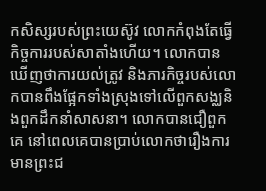កសិស្សរបស់ព្រះយេស៊ូវ លោកកំពុងតែធ្វើកិច្ចការរបស់សាតាំងហើយ។ លោកបានឃើញថាការយល់ត្រូវ និងភារកិច្ចរបស់លោកបានពឹងផ្អែកទាំងស្រុងទៅលើពួកសង្ឈនិងពួកដឹកនាំសាសនា។ លោកបានជឿពួកគេ នៅពេលគេបានប្រាប់លោកថារឿងការមានព្រះជ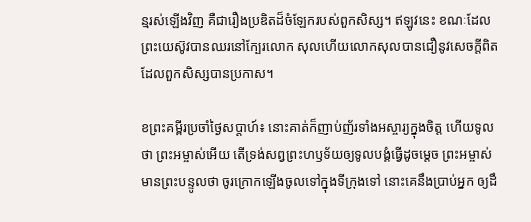ន្មរស់ឡើងវិញ គឺជារឿងប្រឌិតដ៏ចំឡែករបស់ពួកសិស្ស។ ឥឡូវនេះ ខណៈដែលព្រះយេស៊ូវបានឈរនៅក្បែរលោក សុលហើយលោកសុលបានជឿនូវសេចក្តីពិតដែលពួកសិស្សបានប្រកាស។

ខព្រះគម្ពីរប្រចាំថ្ងៃសប្តាហ៍៖ នោះគាត់ក៏ញាប់ញ័រទាំងអស្ចារ្យក្នុងចិត្ត ហើយទូលថា ព្រះអម្ចាស់អើយ តើទ្រង់សព្វព្រះហឫទ័យឲ្យទូលបង្គំធ្វើដូចម្តេច ព្រះអម្ចាស់មានព្រះបន្ទូលថា ចូរក្រោកឡើងចូលទៅក្នុងទីក្រុងទៅ នោះគេនឹងប្រាប់អ្នក ឲ្យដឹ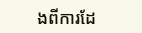ងពីការដែ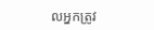លអ្នកត្រូវ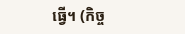ធ្វើ។ (កិច្ច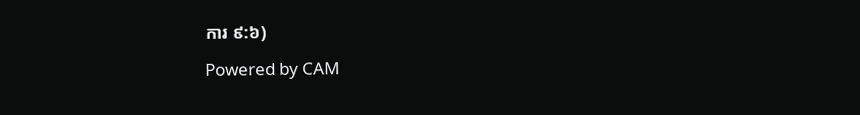ការ ៩:៦)

Powered by CAM